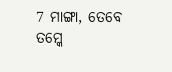7 ମାଙ୍ଗା, ତେବେ ତମ୍କେ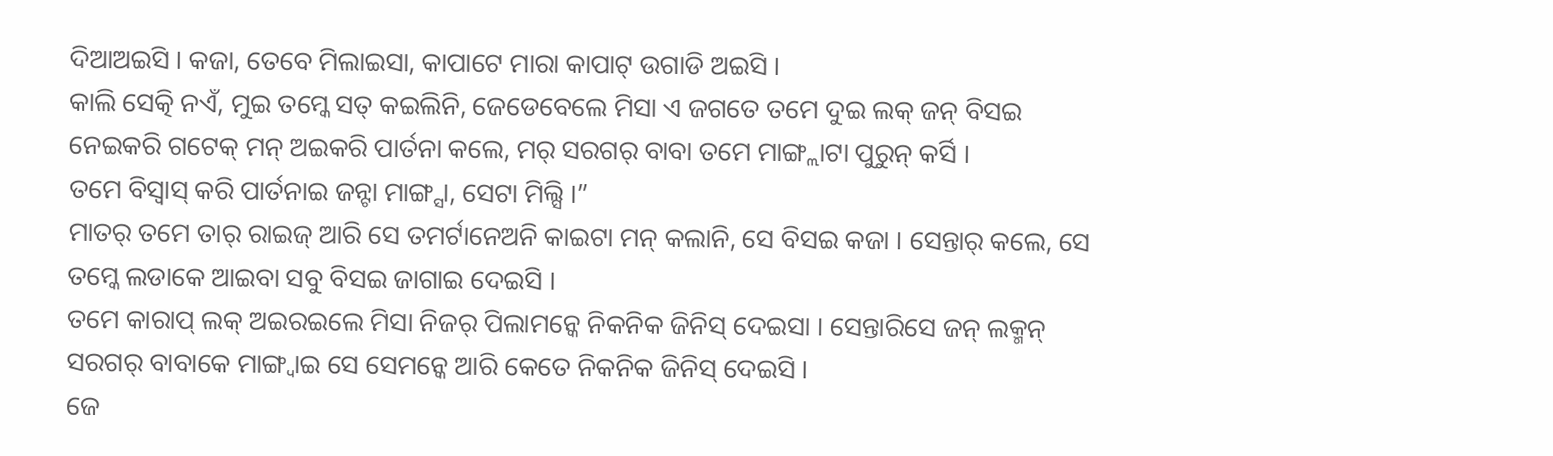ଦିଆଅଇସି । କଜା, ତେବେ ମିଲାଇସା, କାପାଟେ ମାରା କାପାଟ୍ ଉଗାଡି ଅଇସି ।
କାଲି ସେତ୍କି ନଏଁ, ମୁଇ ତମ୍କେ ସତ୍ କଇଲିନି, ଜେଡେବେଲେ ମିସା ଏ ଜଗତେ ତମେ ଦୁଇ ଲକ୍ ଜନ୍ ବିସଇ ନେଇକରି ଗଟେକ୍ ମନ୍ ଅଇକରି ପାର୍ତନା କଲେ, ମର୍ ସରଗର୍ ବାବା ତମେ ମାଙ୍ଗ୍ଲାଟା ପୁରୁନ୍ କର୍ସି ।
ତମେ ବିସ୍ବାସ୍ କରି ପାର୍ତନାଇ ଜନ୍ଟା ମାଙ୍ଗ୍ସା, ସେଟା ମିଲ୍ସି ।”
ମାତର୍ ତମେ ତାର୍ ରାଇଜ୍ ଆରି ସେ ତମର୍ଟାନେଅନି କାଇଟା ମନ୍ କଲାନି, ସେ ବିସଇ କଜା । ସେନ୍ତାର୍ କଲେ, ସେ ତମ୍କେ ଲଡାକେ ଆଇବା ସବୁ ବିସଇ ଜାଗାଇ ଦେଇସି ।
ତମେ କାରାପ୍ ଲକ୍ ଅଇରଇଲେ ମିସା ନିଜର୍ ପିଲାମନ୍କେ ନିକନିକ ଜିନିସ୍ ଦେଇସା । ସେନ୍ତାରିସେ ଜନ୍ ଲକ୍ମନ୍ ସରଗର୍ ବାବାକେ ମାଙ୍ଗ୍ବାଇ ସେ ସେମନ୍କେ ଆରି କେତେ ନିକନିକ ଜିନିସ୍ ଦେଇସି ।
ଜେ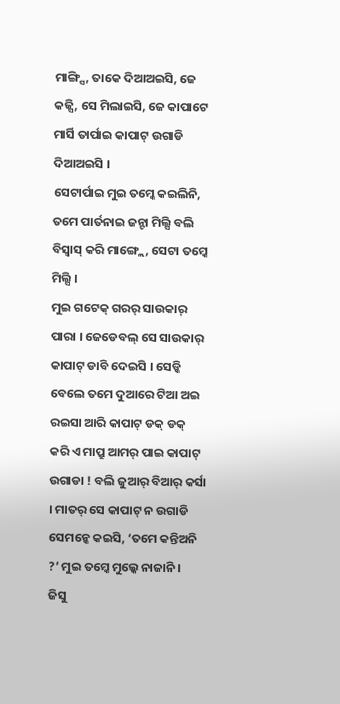ମାଙ୍ଗ୍ସି, ତାକେ ଦିଆଅଇସି, ଜେ କଜ୍ସି, ସେ ମିଲାଇସି, ଜେ କାପାଟେ ମାର୍ସି ତାର୍ପାଇ କାପାଟ୍ ଉଗାଡି ଦିଆଅଇସି ।
ସେଟାର୍ପାଇ ମୁଇ ତମ୍କେ କଇଲିନି, ତମେ ପାର୍ତନାଇ ଜନ୍ଟା ମିଲ୍ସି ବଲି ବିସ୍ବାସ୍ କରି ମାଙ୍ଗ୍ଲେ, ସେଟା ତମ୍କେ ମିଲ୍ସି ।
ମୁଇ ଗଟେକ୍ ଗରର୍ ସାଉକାର୍ ପାରା । ଜେଡେବଲ୍ ସେ ସାଉକାର୍ କାପାଟ୍ ଡାବି ଦେଇସି । ସେଡ୍କି ବେଲେ ତମେ ଦୁଆରେ ଟିଆ ଅଇ ରଇସା ଆରି କାପାଟ୍ ଡକ୍ ଡକ୍ କରି ଏ ମାପ୍ରୁ ଆମର୍ ପାଇ କାପାଟ୍ ଉଗାଡା ! ବଲି ଜୁଆର୍ ବିଆର୍ କର୍ସା । ମାତର୍ ସେ କାପାଟ୍ ନ ଉଗାଡି ସେମନ୍କେ କଇସି, ‘ତମେ କନ୍ତିଅନି ?’ ମୁଇ ତମ୍କେ ମୁଲ୍କେ ନାଜାନି ।
ଜିସୁ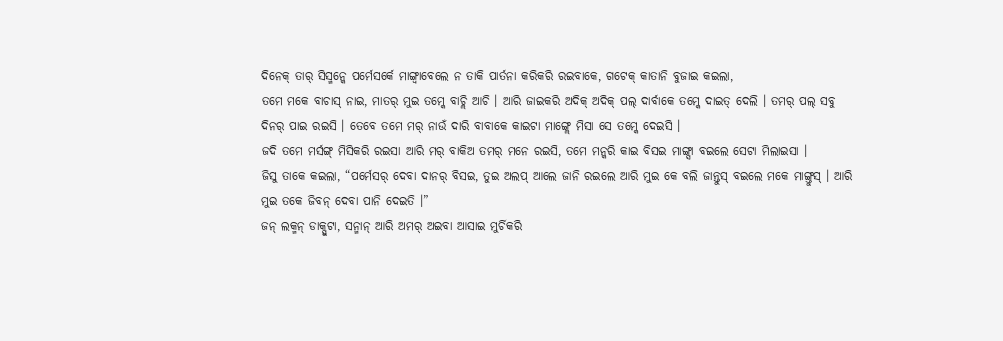ଦିନେକ୍ ତାର୍ ସିସ୍ମନ୍କେ ପର୍ମେସର୍କେ ମାଙ୍ଗ୍ବାବେଲେ ନ ତାକି ପାର୍ତନା କରିକରି ରଇବାକେ, ଗଟେକ୍ କାତାନି ବୁଜାଇ କଇଲା,
ତମେ ମକେ ବାଚାସ୍ ନାଇ, ମାତର୍ ମୁଇ ତମ୍କେ ବାଚ୍ଲି ଆଚି । ଆରି ଜାଇକରି ଅଦିକ୍ ଅଦିକ୍ ପଲ୍ ଦାର୍ବାକେ ତମ୍କେ ଦାଇତ୍ ଦେଲି । ତମର୍ ପଲ୍ ସବୁ ଦିନର୍ ପାଇ ରଇସି । ତେବେ ତମେ ମର୍ ନାଉଁ ଦାରି ବାବାକେ କାଇଟା ମାଙ୍ଗ୍ଲେ ମିସା ସେ ତମ୍କେ ଦେଇସି ।
ଜଦି ତମେ ମର୍ସଙ୍ଗ୍ ମିସିକରି ରଇସା ଆରି ମର୍ ବାକିଅ ତମର୍ ମନେ ରଇସି, ତମେ ମନ୍କରି କାଇ ବିସଇ ମାଙ୍ଗ୍ସା ବଇଲେ ସେଟା ମିଲାଇସା ।
ଜିସୁ ତାକେ କଇଲା, “ପର୍ମେସର୍ ଦେବା ଦାନର୍ ବିସଇ, ତୁଇ ଅଲପ୍ ଆଲେ ଜାନି ରଇଲେ ଆରି ମୁଇ କେ ବଲି ଜାନ୍ତୁସ୍ ବଇଲେ ମକେ ମାଙ୍ଗ୍ତୁସ୍ । ଆରି ମୁଇ ତକେ ଜିବନ୍ ଦେବା ପାନି ଦେଇତି ।”
ଜନ୍ ଲକ୍ମନ୍ ଡାକ୍ପୁଟା, ସନ୍ମାନ୍ ଆରି ଅମର୍ ଅଇବା ଆସାଇ ମୁର୍ଚିକରି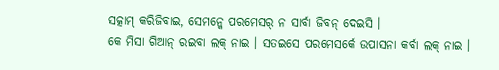ସତ୍କାମ୍ କରିଜିବାଇ, ସେମନ୍କେ ପରମେସର୍ ନ ସାର୍ବା ଜିବନ୍ ଦେଇସି ।
କେ ମିସା ଗିଆନ୍ ରଇବା ଲକ୍ ନାଇ । ସତଇସେ ପରମେସର୍କେ ଉପାସନା କର୍ବା ଲକ୍ ନାଇ ।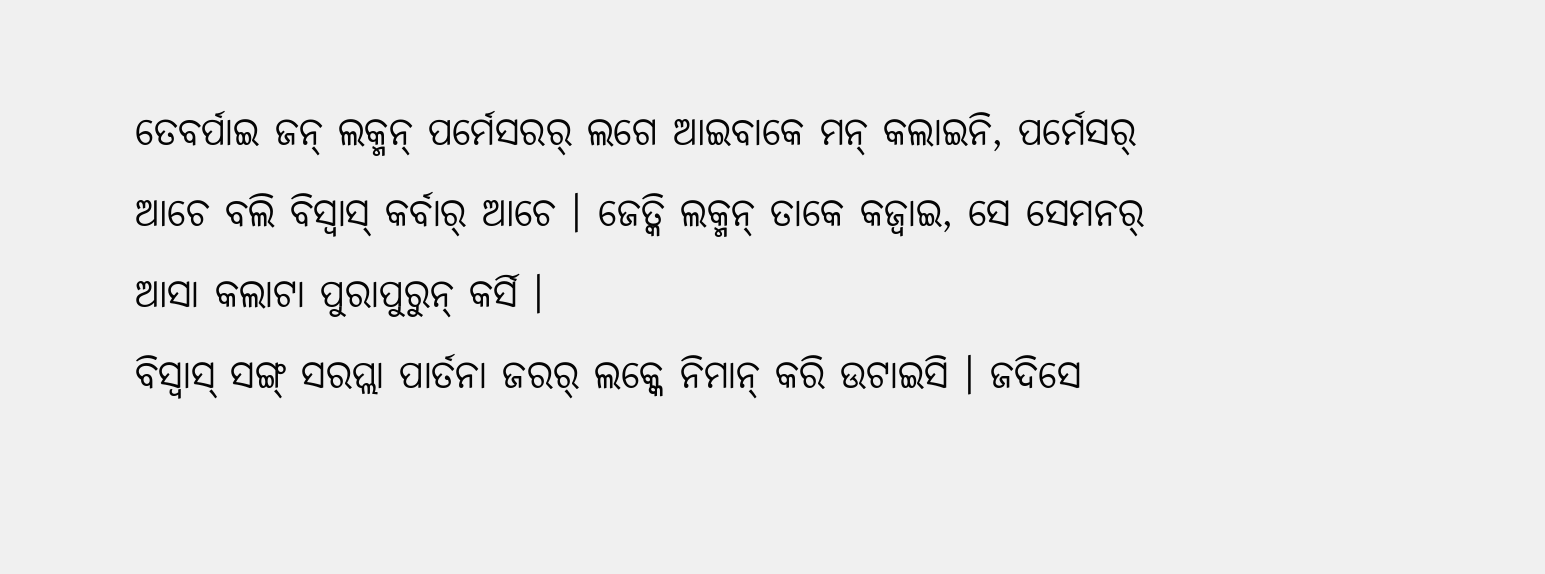ତେବର୍ପାଇ ଜନ୍ ଲକ୍ମନ୍ ପର୍ମେସରର୍ ଲଗେ ଆଇବାକେ ମନ୍ କଲାଇନି, ପର୍ମେସର୍ ଆଚେ ବଲି ବିସ୍ବାସ୍ କର୍ବାର୍ ଆଚେ । ଜେତ୍କି ଲକ୍ମନ୍ ତାକେ କଜ୍ବାଇ, ସେ ସେମନର୍ ଆସା କଲାଟା ପୁରାପୁରୁନ୍ କର୍ସି ।
ବିସ୍ବାସ୍ ସଙ୍ଗ୍ ସରପ୍ଲା ପାର୍ତନା ଜରର୍ ଲକ୍କେ ନିମାନ୍ କରି ଉଟାଇସି । ଜଦିସେ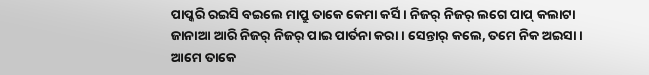ପାପ୍କରି ରଇସି ବଇଲେ ମାପ୍ରୁ ତାକେ କେମା କର୍ସି । ନିଜର୍ ନିଜର୍ ଲଗେ ପାପ୍ କଲାଟା ଜାନାଆ ଆରି ନିଜର୍ ନିଜର୍ ପାଇ ପାର୍ତନା କରା । ସେନ୍ତାର୍ କଲେ, ତମେ ନିକ ଅଇସା ।
ଆମେ ତାକେ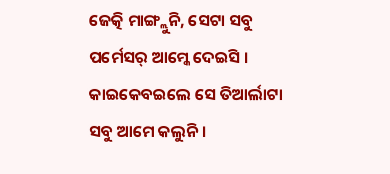ଜେତ୍କି ମାଙ୍ଗ୍ଲୁନି, ସେଟା ସବୁ ପର୍ମେସର୍ ଆମ୍କେ ଦେଇସି । କାଇକେବଇଲେ ସେ ତିଆର୍ଲାଟା ସବୁ ଆମେ କଲୁନି ।